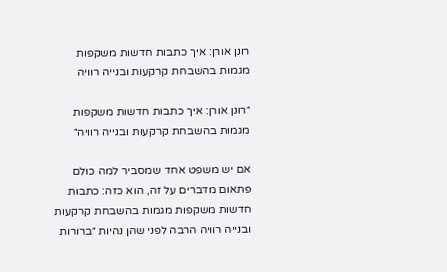רונן אורן: איך כתבות חדשות משקפות מגמות בהשבחת קרקעות ובנייה רוויה

״רונן אורן: איך כתבות חדשות משקפות מגמות בהשבחת קרקעות ובנייה רוויה״

אם יש משפט אחד שמסביר למה כולם פתאום מדברים על זה, הוא כזה: כתבות חדשות משקפות מגמות בהשבחת קרקעות ובנייה רוויה הרבה לפני שהן נהיות ״ברורות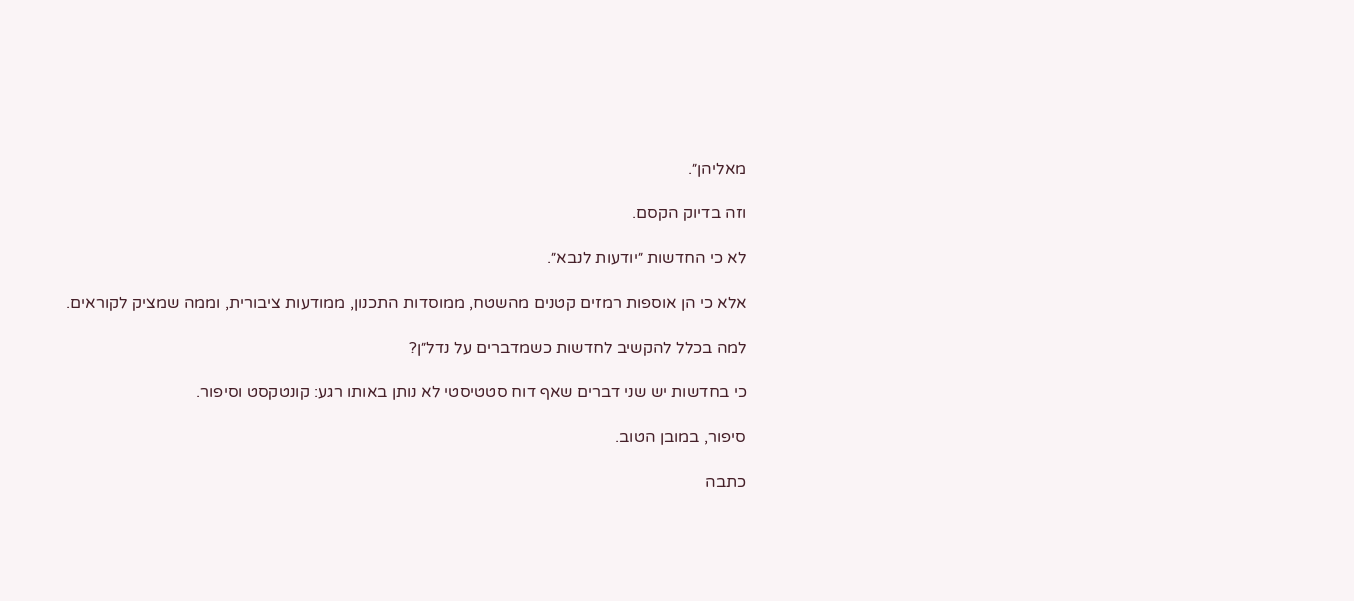מאליהן״.

וזה בדיוק הקסם.

לא כי החדשות ״יודעות לנבא״.

אלא כי הן אוספות רמזים קטנים מהשטח, ממוסדות התכנון, ממודעות ציבורית, וממה שמציק לקוראים.

למה בכלל להקשיב לחדשות כשמדברים על נדל״ן?

כי בחדשות יש שני דברים שאף דוח סטטיסטי לא נותן באותו רגע: קונטקסט וסיפור.

סיפור, במובן הטוב.

כתבה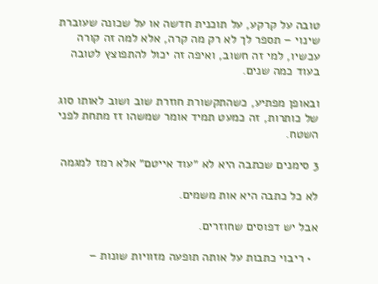טובה על קרקע, על תוכנית חדשה או על שכונה שעוברת שינוי – תספר לך לא רק מה קרה, אלא למה זה קורה עכשיו, למי זה חשוב, ואיפה זה יכול להתפוצץ לטובה בעוד כמה שנים.

ובאופן מפתיע, כשהתקשורת חוזרת שוב ושוב לאותו סוג של כותרות, זה כמעט תמיד אומר שמשהו זז מתחת לפני השטח.

3 סימנים שכתבה היא לא ״עוד אייטם״ אלא רמז למגמה

לא כל כתבה היא אות משמים.

אבל יש דפוסים שחוזרים.

  • ריבוי כתבות על אותה תופעה מזוויות שונות –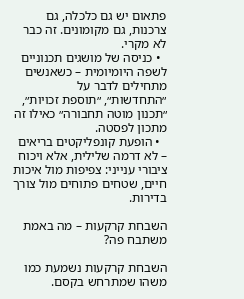פתאום יש גם כלכלה, גם צרכנות, גם מקומונים. זה כבר לא מקרי.
  • כניסה של מושגים תכנוניים לשפה היומיומית – כשאנשים מתחילים לדבר על ״התחדשות״, ״תוספת זכויות״, ״תכנון מוטה תחבורה״ כאילו זה מתכון לפסטה.
  • הופעת קונפליקטים בריאים – לא דרמה שלילית, אלא ויכוח ציבורי ענייני: צפיפות מול איכות חיים, שטחים פתוחים מול צורך בדירות.

השבחת קרקעות – מה באמת משתבח פה?

השבחת קרקעות נשמעת כמו משהו שמתרחש בקסם.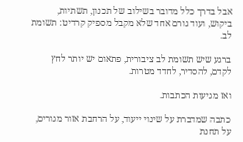אבל בדרך כלל מדובר בשילוב של תכנון, תשתיות, ביקוש, ועוד גורם אחד שלא מקבל מספיק קרדיט: תשומת לב.

ברגע שיש תשומת לב ציבורית, פתאום יש יותר לחץ לקדם, להסדיר, לחדד מטרות.

ואז מגיעות הכתבות.

כתבה שמדברת על שינוי ייעוד, על הרחבת אזור מגורים, על תחנת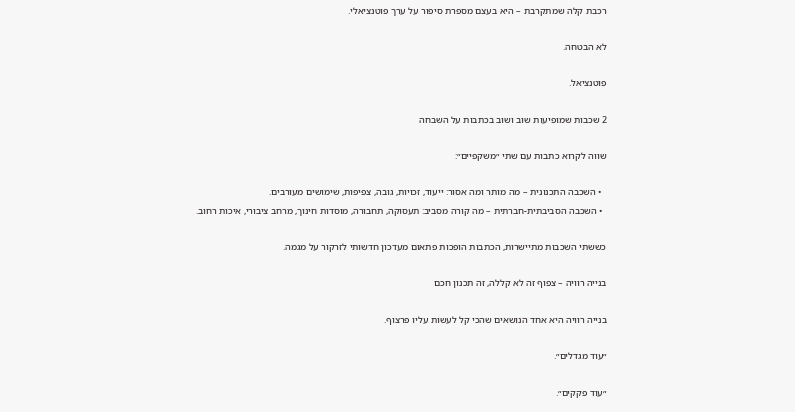רכבת קלה שמתקרבת – היא בעצם מספרת סיפור על ערך פוטנציאלי.

לא הבטחה.

פוטנציאל.

2 שכבות שמופיעות שוב ושוב בכתבות על השבחה

שווה לקרוא כתבות עם שתי ״משקפיים״:

  • השכבה התכנונית – מה מותר ומה אסור: ייעוד, זכויות, גובה, צפיפות, שימושים מעורבים.
  • השכבה הסביבתית-חברתית – מה קורה מסביב: תעסוקה, תחבורה, מוסדות חינוך, מרחב ציבורי, איכות רחוב.

כששתי השכבות מתיישרות, הכתבות הופכות פתאום מעדכון חדשותי לזרקור על מגמה.

בנייה רוויה – צפוף זה לא קללה, זה תכנון חכם

בנייה רוויה היא אחד הנושאים שהכי קל לעשות עליו פרצוף.

״עוד מגדלים״.

״עוד פקקים״.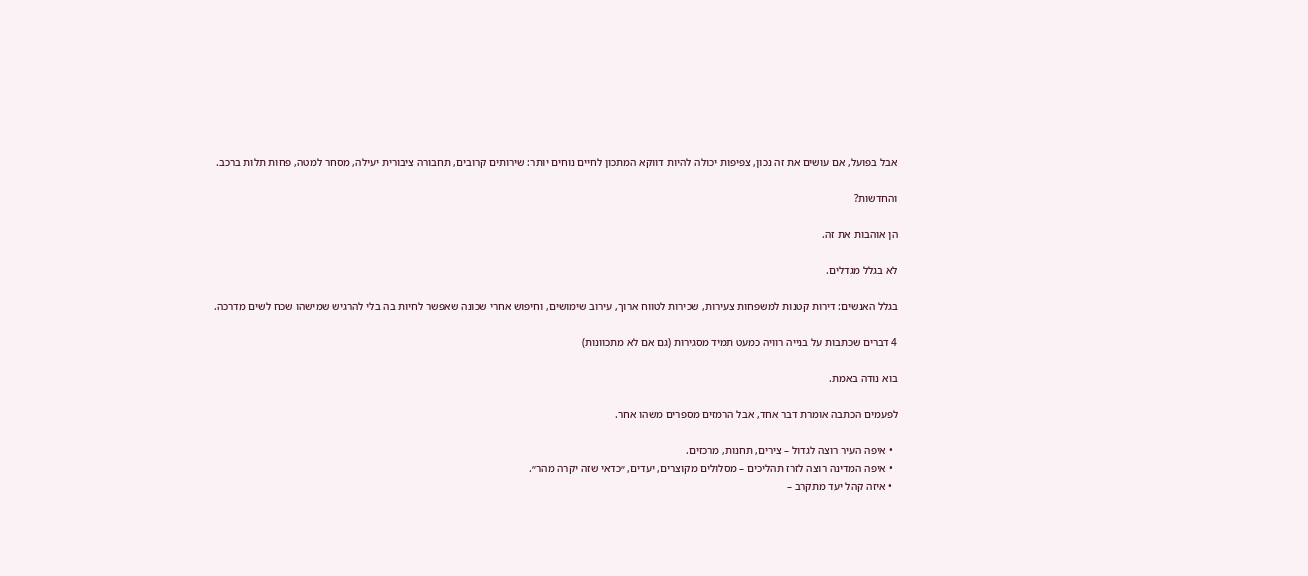אבל בפועל, אם עושים את זה נכון, צפיפות יכולה להיות דווקא המתכון לחיים נוחים יותר: שירותים קרובים, תחבורה ציבורית יעילה, מסחר למטה, פחות תלות ברכב.

והחדשות?

הן אוהבות את זה.

לא בגלל מגדלים.

בגלל האנשים: דירות קטנות למשפחות צעירות, שכירות לטווח ארוך, עירוב שימושים, וחיפוש אחרי שכונה שאפשר לחיות בה בלי להרגיש שמישהו שכח לשים מדרכה.

4 דברים שכתבות על בנייה רוויה כמעט תמיד מסגירות (גם אם לא מתכוונות)

בוא נודה באמת.

לפעמים הכתבה אומרת דבר אחד, אבל הרמזים מספרים משהו אחר.

  • איפה העיר רוצה לגדול – צירים, תחנות, מרכזים.
  • איפה המדינה רוצה לזרז תהליכים – מסלולים מקוצרים, יעדים, ״כדאי שזה יקרה מהר״.
  • איזה קהל יעד מתקרב –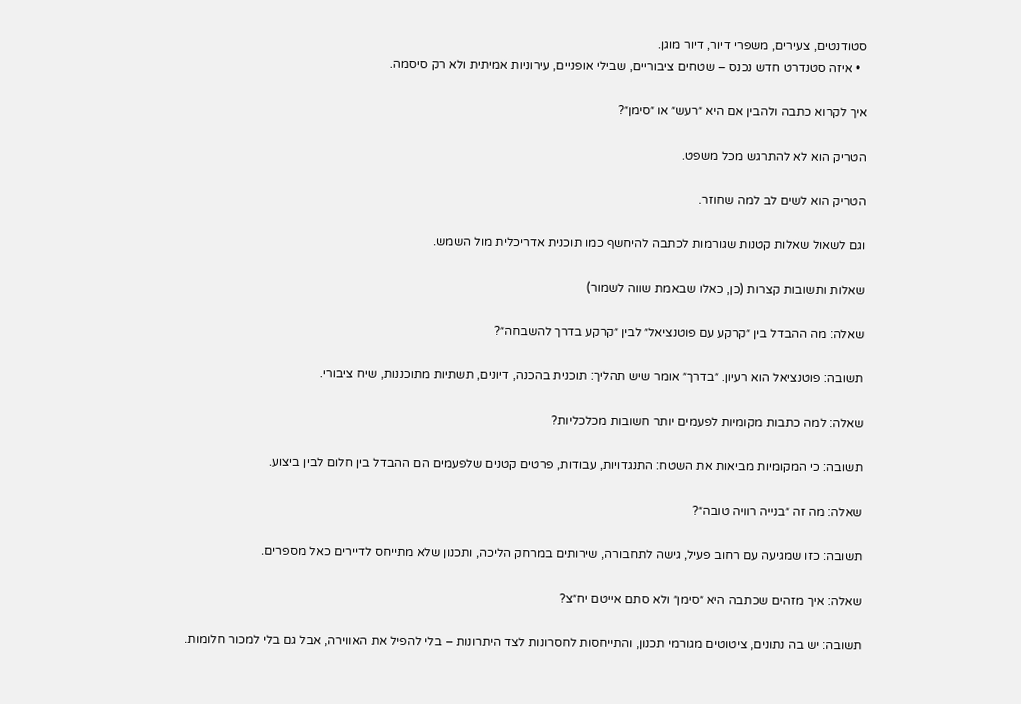סטודנטים, צעירים, משפרי דיור, דיור מוגן.
  • איזה סטנדרט חדש נכנס – שטחים ציבוריים, שבילי אופניים, עירוניות אמיתית ולא רק סיסמה.

איך לקרוא כתבה ולהבין אם היא ״רעש״ או ״סימן״?

הטריק הוא לא להתרגש מכל משפט.

הטריק הוא לשים לב למה שחוזר.

וגם לשאול שאלות קטנות שגורמות לכתבה להיחשף כמו תוכנית אדריכלית מול השמש.

שאלות ותשובות קצרות (כן, כאלו שבאמת שווה לשמור)

שאלה: מה ההבדל בין ״קרקע עם פוטנציאל״ לבין ״קרקע בדרך להשבחה״?

תשובה: פוטנציאל הוא רעיון. ״בדרך״ אומר שיש תהליך: תוכנית בהכנה, דיונים, תשתיות מתוכננות, שיח ציבורי.

שאלה: למה כתבות מקומיות לפעמים יותר חשובות מכלכליות?

תשובה: כי המקומיות מביאות את השטח: התנגדויות, עבודות, פרטים קטנים שלפעמים הם ההבדל בין חלום לבין ביצוע.

שאלה: מה זה ״בנייה רוויה טובה״?

תשובה: כזו שמגיעה עם רחוב פעיל, גישה לתחבורה, שירותים במרחק הליכה, ותכנון שלא מתייחס לדיירים כאל מספרים.

שאלה: איך מזהים שכתבה היא ״סימן״ ולא סתם אייטם יח״צ?

תשובה: יש בה נתונים, ציטוטים מגורמי תכנון, והתייחסות לחסרונות לצד היתרונות – בלי להפיל את האווירה, אבל גם בלי למכור חלומות.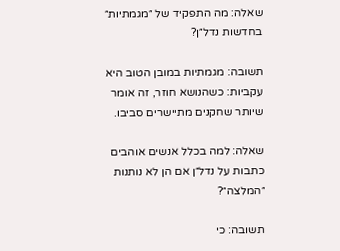שאלה: מה התפקיד של ״מגמתיות״ בחדשות נדל״ן?

תשובה: מגמתיות במובן הטוב היא עקביות: כשהנושא חוזר, זה אומר שיותר שחקנים מתיישרים סביבו.

שאלה: למה בכלל אנשים אוהבים כתבות על נדל״ן אם הן לא נותנות ״המלצה״?

תשובה: כי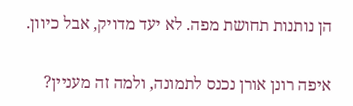הן נותנות תחושת מפה. לא יעד מדויק, אבל כיוון.

איפה רונן אורן נכנס לתמונה, ולמה זה מעניין?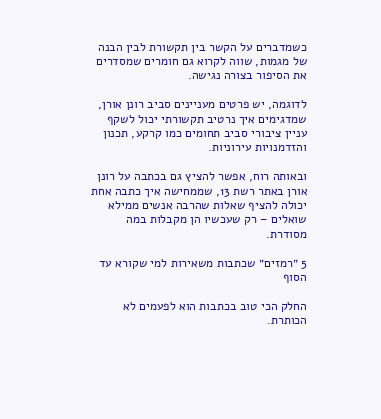כשמדברים על הקשר בין תקשורת לבין הבנה של מגמות, שווה לקרוא גם חומרים שמסדרים את הסיפור בצורה נגישה.

לדוגמה, יש פרטים מעניינים סביב רונן אורן, שמדגימים איך נרטיב תקשורתי יכול לשקף עניין ציבורי סביב תחומים כמו קרקע, תכנון והזדמנויות עירוניות.

ובאותה רוח, אפשר להציץ גם בכתבה על רונן אורן באתר רשת 13, שממחישה איך כתבה אחת יכולה להציף שאלות שהרבה אנשים ממילא שואלים – רק שעכשיו הן מקבלות במה מסודרת.

5 ״רמזים״ שכתבות משאירות למי שקורא עד הסוף

החלק הכי טוב בכתבות הוא לפעמים לא הכותרת.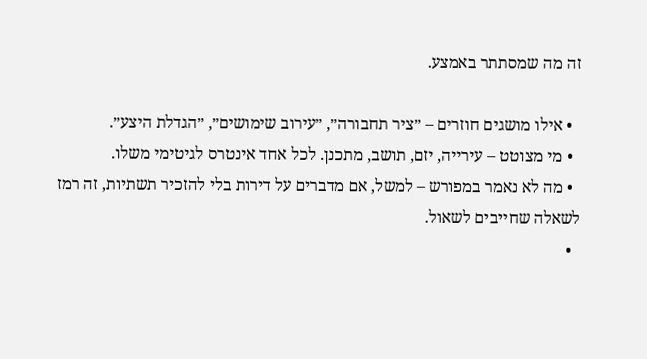זה מה שמסתתר באמצע.

  • אילו מושגים חוזרים – ״ציר תחבורה״, ״עירוב שימושים״, ״הגדלת היצע״.
  • מי מצוטט – עירייה, יזם, תושב, מתכנן. לכל אחד אינטרס לגיטימי משלו.
  • מה לא נאמר במפורש – למשל, אם מדברים על דירות בלי להזכיר תשתיות, זה רמז לשאלה שחייבים לשאול.
  •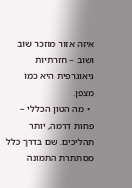איזה אזור מוזכר שוב ושוב – חזרתיות גיאוגרפית היא כמו מצפן.
  • מה הטון הכללי – פחות דרמה, יותר תהליכים. שם בדרך כלל מסתתרת התמונה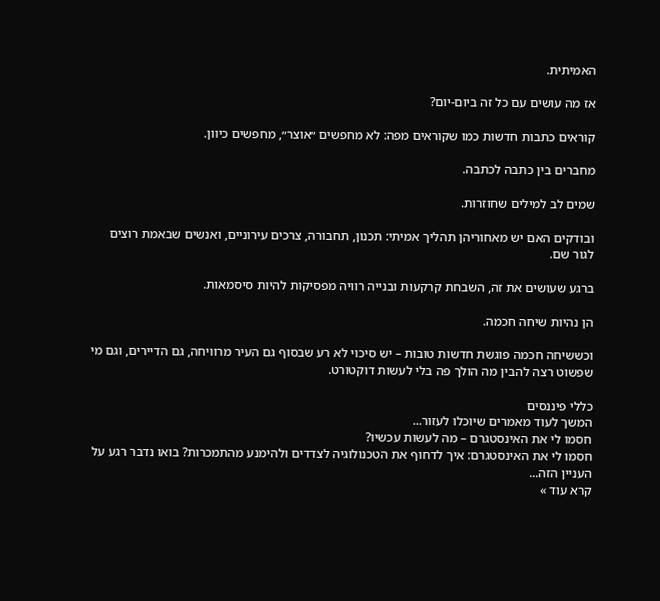האמיתית.

אז מה עושים עם כל זה ביום-יום?

קוראים כתבות חדשות כמו שקוראים מפה: לא מחפשים ״אוצר״, מחפשים כיוון.

מחברים בין כתבה לכתבה.

שמים לב למילים שחוזרות.

ובודקים האם יש מאחוריהן תהליך אמיתי: תכנון, תחבורה, צרכים עירוניים, ואנשים שבאמת רוצים לגור שם.

ברגע שעושים את זה, השבחת קרקעות ובנייה רוויה מפסיקות להיות סיסמאות.

הן נהיות שיחה חכמה.

וכששיחה חכמה פוגשת חדשות טובות – יש סיכוי לא רע שבסוף גם העיר מרוויחה, גם הדיירים, וגם מי שפשוט רצה להבין מה הולך פה בלי לעשות דוקטורט.

כללי פיננסים
המשך לעוד מאמרים שיוכלו לעזור...
חסמו לי את האינסטגרם – מה לעשות עכשיו?
חסמו לי את האינסטגרם: איך לדחוף את הטכנולוגיה לצדדים ולהימנע מהתמכרות? בואו נדבר רגע על העניין הזה...
קרא עוד »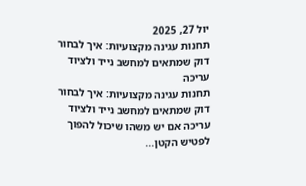יול 27, 2025
תחנות עגינה מקצועיות: איך לבחור דוק שמתאים למחשב נייד ולציוד עריכה
תחנות עגינה מקצועיות: איך לבחור דוק שמתאים למחשב נייד ולציוד עריכה אם יש משהו שיכול להפוך לפטיש הקטן...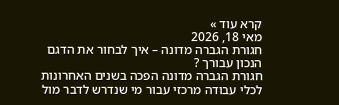קרא עוד »
מאי 18, 2026
חגורת הגברה מדונה – איך לבחור את הדגם הנכון עבורך ?
חגורת הגברה מדונה הפכה בשנים האחרונות לכלי עבודה מרכזי עבור מי שנדרש לדבר מול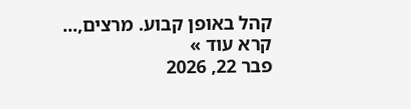קהל באופן קבוע. מרצים,...
קרא עוד »
פבר 22, 2026